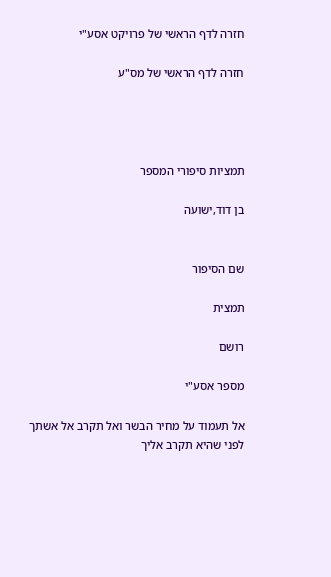חזרה לדף הראשי של פרויקט אסע"י

חזרה לדף הראשי של מס"ע




תמציות סיפורי המספר

בן דוד,ישועה


שם הסיפור

תמצית

רושם

מספר אסע"י

אל תעמוד על מחיר הבשר ואל תקרב אל אשתך לפני שהיא תקרב אליך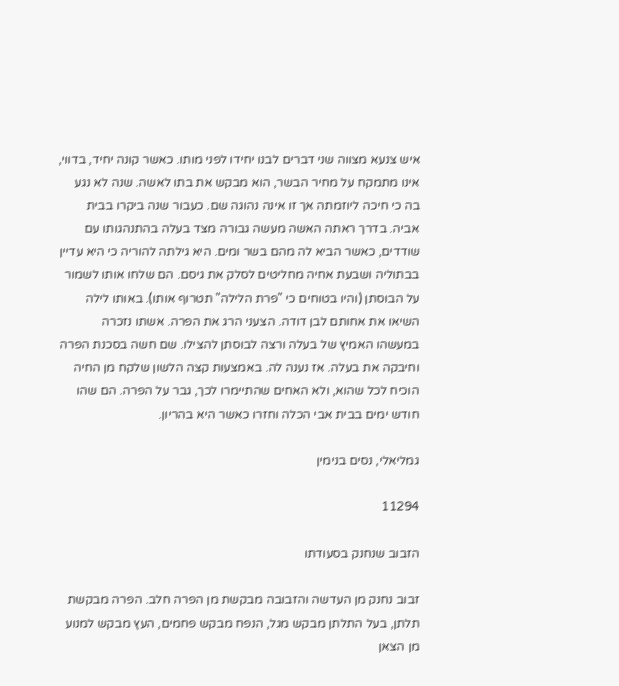איש צנעא מצווה שני דברים לבנו יחידו לפני מותו. כאשר קונה יחיד, בדווי, אינו מתמקח על מחיר הבשר, הוא מבקש את בתו לאשה. שנה לא נגע בה כי חיכה ליוזמתה אך זו אינה נהוגה שם. כעבור שנה ביקרו בבית אביה. בדרך ראתה האשה מעשה גבורה מצד בעלה בהתנהגותו עם שודדים, כאשר הביא לה מהם בשר ומים. היא גילתה להוריה כי היא עדיין בבתוליה ושבעת אחיה מחליטים לסלק את גיסם. הם שלחו אותו לשמור על הבוסתן (והיו בטוחים כי "פרת הלילה" תטרוף אותו). באותו לילה השיאו את אחותם לבן דודה. הצעני הרג את הפרה. אשתו נזכרה במעשהו האמיץ של בעלה ורצה לבוסתן להצילו. שם חשה בסכנת הפרה וחיבקה את בעלה. אז נענה לה. באמצעות קצה הלשון שלקח מן החיה הוכיח לכל שהוא, ולא האחים שהתיימרו לכך, גבר על הפרה. הם שהו חודש ימים בבית אבי הכלה וחזרו כאשר היא בהריון.

גמליאלי, נסים בנימין

11294

הזבוב שנחנק בסעודתו

זבוב נחנק מן העדשה והזבובה מבקשת מן הפרה חלב. הפרה מבקשת תלתן, בעל התלתן מבקש מגל, הנפח מבקש פחמים, העץ מבקש למנוע מן הצאן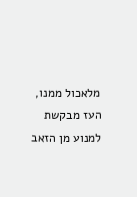מלאכול ממנו, העז מבקשת למנוע מן הזאב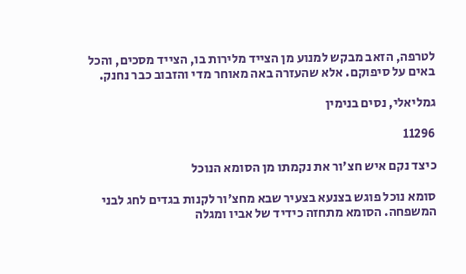לטרפה, הזאב מבקש למנוע מן הצייד מלירות בו, הצייד מסכים, והכל באים על סיפוקם. אלא שהעזרה באה מאוחר מדי והזבוב כבר נחנק.

גמליאלי, נסים בנימין

11296

כיצד נקם איש חצ'ור את נקמתו מן הסומא הנוכל

סומא נוכל פוגש בצנעא בצעיר שבא מחצ'ור לקנות בגדים לחג לבני המשפחה. הסומא מתחזה כידיד של אביו ומגלה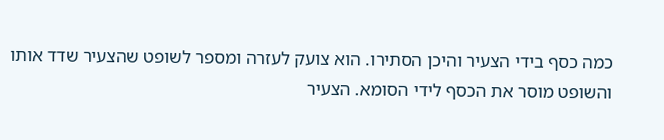כמה כסף בידי הצעיר והיכן הסתירו. הוא צועק לעזרה ומספר לשופט שהצעיר שדד אותו והשופט מוסר את הכסף לידי הסומא. הצעיר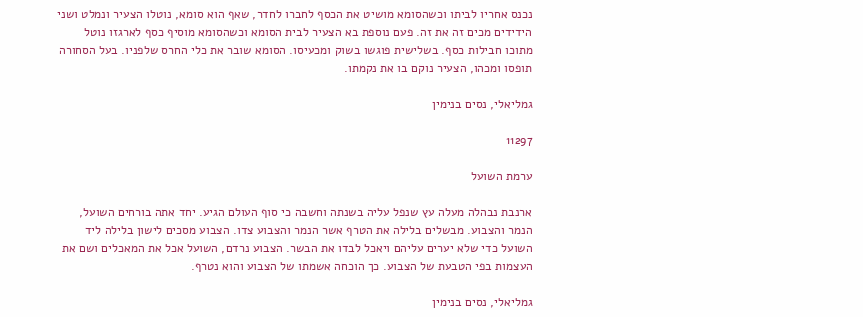נכנס אחריו לביתו וכשהסומא מושיט את הכסף לחברו לחדר, שאף הוא סומא, נוטלו הצעיר ונמלט ושני הידידים מכים זה את זה. פעם נוספת בא הצעיר לבית הסומא וכשהסומא מוסיף כסף לארגזו נוטל מתוכו חבילות כסף. בשלישית פוגשו בשוק ומכעיסו. הסומא שובר את כלי החרס שלפניו. בעל הסחורה תופסו ומכהו, הצעיר נוקם בו את נקמתו.

גמליאלי, נסים בנימין

11297

ערמת השועל

ארנבת נבהלה מעלה עץ שנפל עליה בשנתה וחשבה כי סוף העולם הגיע. יחד אתה בורחים השועל, הנמר והצבוע. מבשלים בלילה את הטרף אשר הנמר והצבוע צדו. הצבוע מסכים לישון בלילה ליד השועל כדי שלא יערים עליהם ויאכל לבדו את הבשר. הצבוע נרדם, השועל אכל את המאכלים ושם את העצמות בפי הטבעת של הצבוע. כך הוכחה אשמתו של הצבוע והוא נטרף.

גמליאלי, נסים בנימין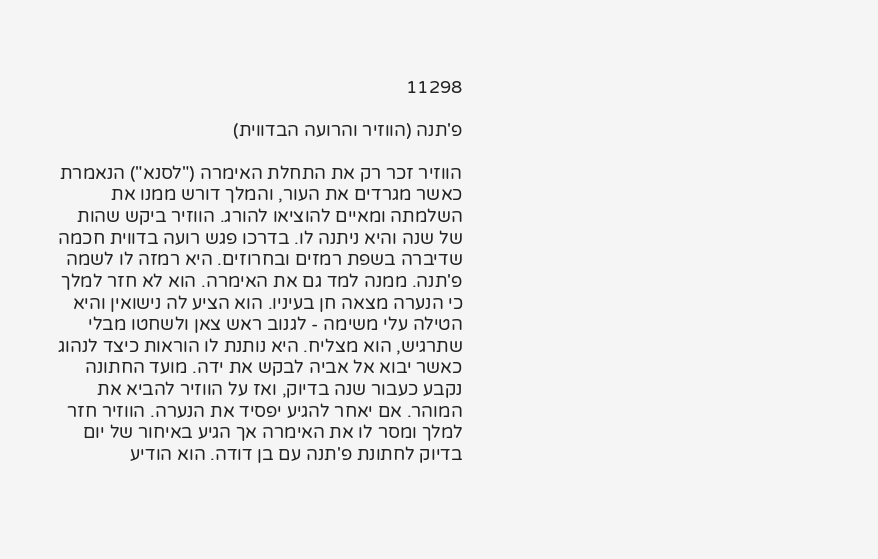11298

פ'תנה (הווזיר והרועה הבדווית)

הווזיר זכר רק את התחלת האימרה ("לסנא") הנאמרת כאשר מגרדים את העור, והמלך דורש ממנו את השלמתה ומאיים להוציאו להורג. הווזיר ביקש שהות של שנה והיא ניתנה לו. בדרכו פגש רועה בדווית חכמה שדיברה בשפת רמזים ובחרוזים. היא רמזה לו לשמה פ'תנה. ממנה למד גם את האימרה. הוא לא חזר למלך כי הנערה מצאה חן בעיניו. הוא הציע לה נישואין והיא הטילה עלי משימה - לגנוב ראש צאן ולשחטו מבלי שתרגיש, הוא מצליח. היא נותנת לו הוראות כיצד לנהוג כאשר יבוא אל אביה לבקש את ידה. מועד החתונה נקבע כעבור שנה בדיוק, ואז על הווזיר להביא את המוהר. אם יאחר להגיע יפסיד את הנערה. הווזיר חזר למלך ומסר לו את האימרה אך הגיע באיחור של יום בדיוק לחתונת פ'תנה עם בן דודה. הוא הודיע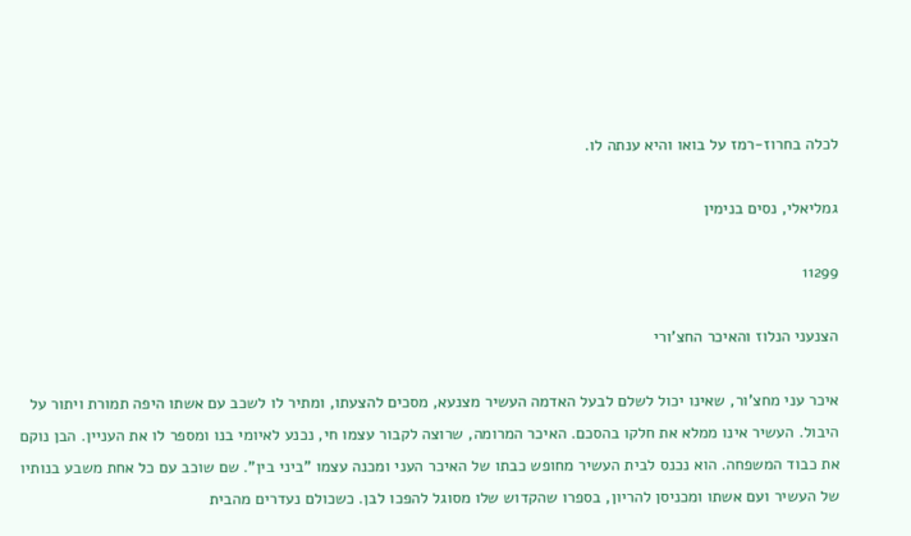לכלה בחרוז-רמז על בואו והיא ענתה לו.

גמליאלי, נסים בנימין

11299

הצנעני הנלוז והאיכר החצ'ורי

איכר עני מחצ'ור, שאינו יכול לשלם לבעל האדמה העשיר מצנעא, מסכים להצעתו, ומתיר לו לשכב עם אשתו היפה תמורת ויתור על היבול. העשיר אינו ממלא את חלקו בהסכם. האיכר המרומה, שרוצה לקבור עצמו חי, נכנע לאיומי בנו ומספר לו את העניין. הבן נוקם את כבוד המשפחה. הוא נכנס לבית העשיר מחופש כבתו של האיכר העני ומכנה עצמו "ביני בין". שם שוכב עם כל אחת משבע בנותיו של העשיר ועם אשתו ומכניסן להריון, בספרו שהקדוש שלו מסוגל להפכו לבן. כשכולם נעדרים מהבית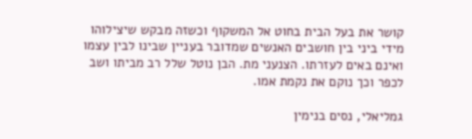קושר את בעל הבית בחוט אל המשקוף וכשזה מבקש שיצילוהו מידי ביני בין חושבים האנשים שמדובר בעניין שבינו לבין עצמו ואינם באים לעזרתו. הצנעני מת. הבן נוטל שלל רב מביתו ושב לכפר וכך נוקם את נקמת אמו.

גמליאלי, נסים בנימין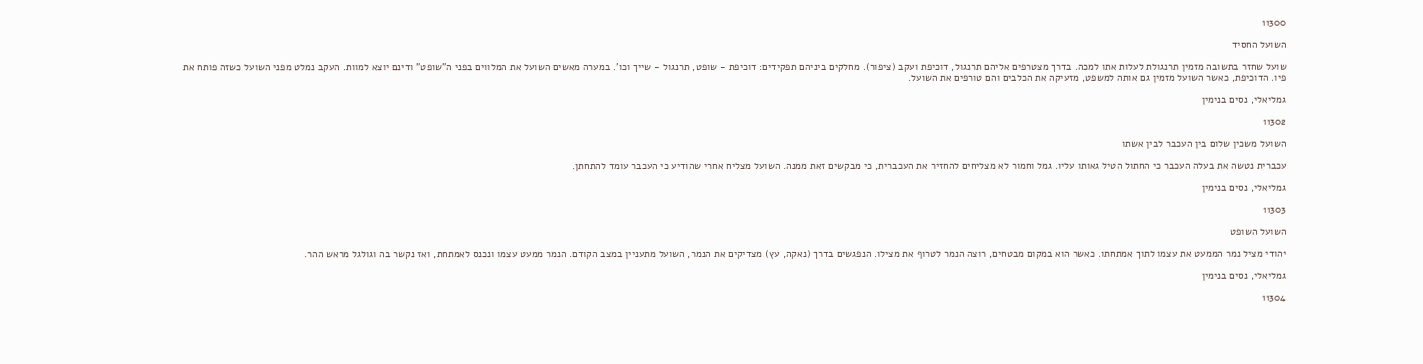11300

השועל החסיד

שועל שחזר בתשובה מזמין תרנגולת לעלות אתו למכה. בדרך מצטרפים אליהם תרנגול, דוכיפת ועקב (ציפור). מחלקים ביניהם תפקידים: דוכיפת - שופט, תרנגול - שייך וכו'. במערה מאשים השועל את המלווים בפני ה"שופט" ודינם יוצא למוות. העקב נמלט מפני השועל כשזה פותח את פיו. הדוכיפת, כאשר השועל מזמין גם אותה למשפט, מזעיקה את הכלבים והם טורפים את השועל.

גמליאלי, נסים בנימין

11302

השועל משכין שלום בין העכבר לבין אשתו

עכברית נטשה את בעלה העכבר כי החתול הטיל גאותו עליו. גמל וחמור לא מצליחים להחזיר את העכברית, כי מבקשים זאת ממנה. השועל מצליח אחרי שהודיע כי העכבר עומד להתחתן.

גמליאלי, נסים בנימין

11303

השועל השופט

יהודי מציל נמר הממעט את עצמו לתוך אמתחתו. כאשר הוא במקום מבטחים, רוצה הנמר לטרוף את מצילו. הנפגשים בדרך (נאקה, עץ) מצדיקים את הנמר, השועל מתעניין במצב הקודם. הנמר ממעט עצמו ונכנס לאמתחת, ואז נקשר בה וגולגל מראש ההר.

גמליאלי, נסים בנימין

11304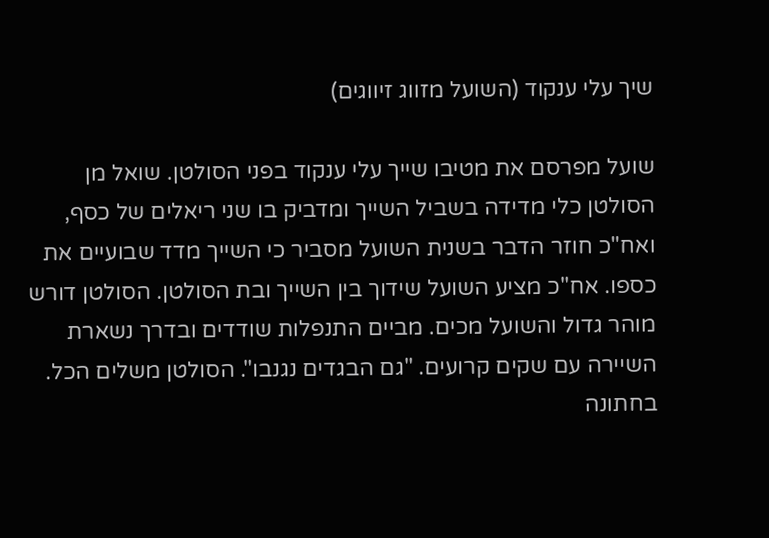שיך עלי ענקוד (השועל מזווג זיווגים)

שועל מפרסם את מטיבו שייך עלי ענקוד בפני הסולטן. שואל מן הסולטן כלי מדידה בשביל השייך ומדביק בו שני ריאלים של כסף, ואח"כ חוזר הדבר בשנית השועל מסביר כי השייך מדד שבועיים את כספו. אח"כ מציע השועל שידוך בין השייך ובת הסולטן. הסולטן דורש מוהר גדול והשועל מכים. מביים התנפלות שודדים ובדרך נשארת השיירה עם שקים קרועים. "גם הבגדים נגנבו". הסולטן משלים הכל. בחתונה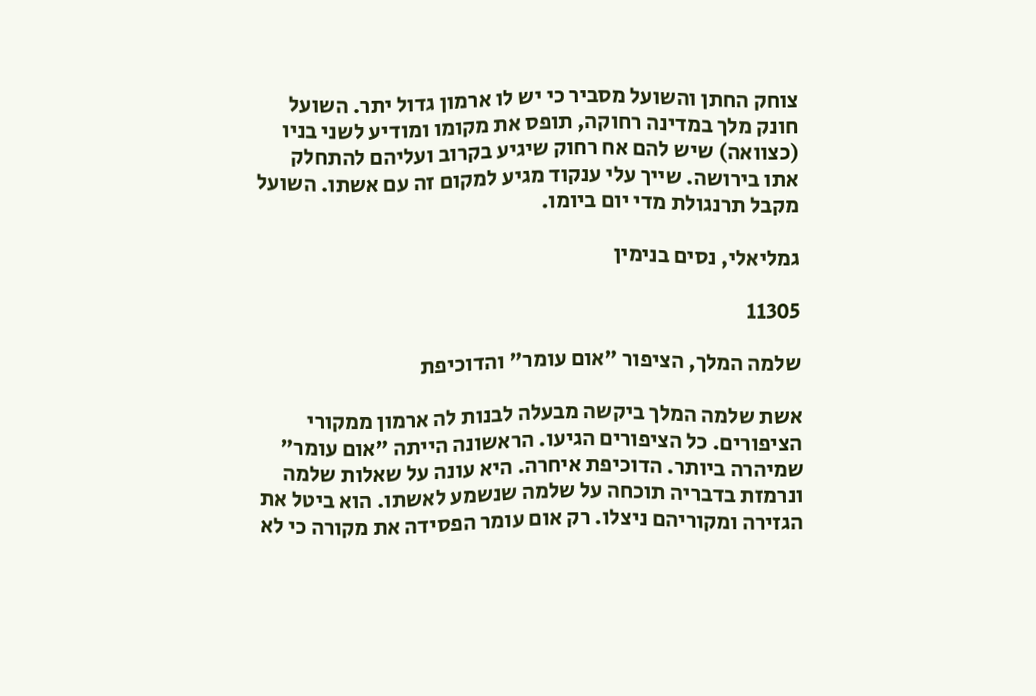צוחק החתן והשועל מסביר כי יש לו ארמון גדול יתר. השועל חונק מלך במדינה רחוקה, תופס את מקומו ומודיע לשני בניו (כצוואה) שיש להם אח רחוק שיגיע בקרוב ועליהם להתחלק אתו בירושה. שייך עלי ענקוד מגיע למקום זה עם אשתו. השועל מקבל תרנגולת מדי יום ביומו.

גמליאלי, נסים בנימין

11305

שלמה המלך, הציפור "אום עומר" והדוכיפת

אשת שלמה המלך ביקשה מבעלה לבנות לה ארמון ממקורי הציפורים. כל הציפורים הגיעו. הראשונה הייתה "אום עומר" שמיהרה ביותר. הדוכיפת איחרה. היא עונה על שאלות שלמה ונרמזת בדבריה תוכחה על שלמה שנשמע לאשתו. הוא ביטל את הגזירה ומקוריהם ניצלו. רק אום עומר הפסידה את מקורה כי לא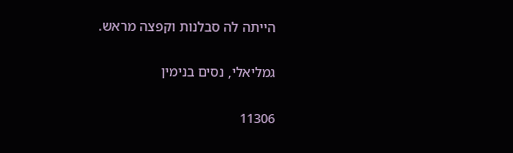הייתה לה סבלנות וקפצה מראש.

גמליאלי, נסים בנימין

11306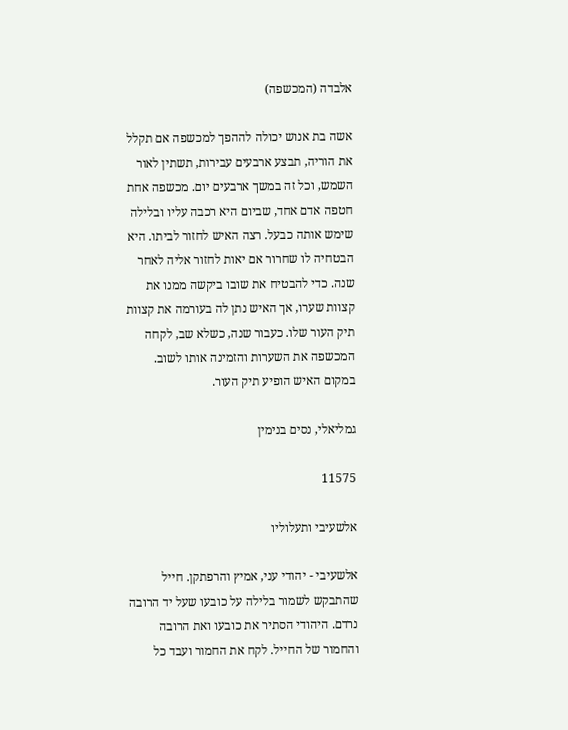אלבדה (המכשפה)

אשה בת אנוש יכולה לההפך למכשפה אם תקלל את הוריה, תבצע ארבעים עבירות, תשתין לאור השמש, וכל זה במשך ארבעים יום. מכשפה אחת חטפה אדם אחד, שביום היא רכבה עליו ובלילה שימש אותה כבעל. רצה האיש לחזור לביתו. היא הבטחיה לו שחרור אם יאות לחזור אליה לאחר שנה. כדי להבטיח את שובו ביקשה ממנו את קצוות שערו, אך האיש נתן לה בעורמה את קצוות תיק העור שלו. כעבור שנה, כשלא שב, לקחה המכשפה את השערות והזמינה אותו לשוב. במקום האיש הופיע תיק העור.

גמליאלי, נסים בנימין

11575

אלשעיבי ותעלוליו

אלשעיבי - יהודי עני, אמיץ והרפתקן. חייל שהתבקש לשמור בלילה על כובעו שעל יד הרובה נרדם. היהודי הסתיר את כובעו ואת הרובה והחמור של החייל. לקח את החמור ועבד כל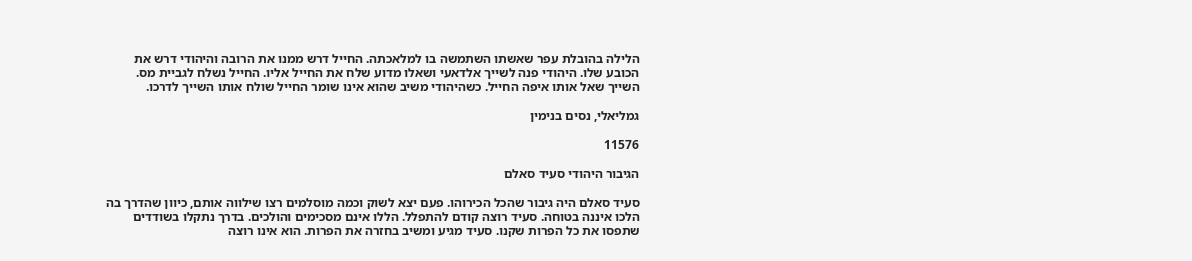הלילה בהובלת עפר שאשתו השתמשה בו למלאכתה. החייל דרש ממנו את הרובה והיהודי דרש את הכובע שלו. היהודי פנה לשייך אלדאעי ושאלו מדוע שלח את החייל אליו. החייל נשלח לגביית מס. השייך שאל אותו איפה החייל. כשהיהודי משיב שהוא אינו שומר החייל שולח אותו השייך לדרכו.

גמליאלי, נסים בנימין

11576

הגיבור היהודי סעיד סאלם

סעיד סאלם היה גיבור שהכל הכירוהו. פעם יצא לשוק וכמה מוסלמים רצו שילווה אותם, כיוון שהדרך בה הלכו איננה בטוחה. סעיד רוצה קודם להתפלל. הללו אינם מסכימים והולכים. בדרך נתקלו בשודדים שתפסו את כל הפרות שקנו. סעיד מגיע ומשיב בחזרה את הפרות. הוא אינו רוצה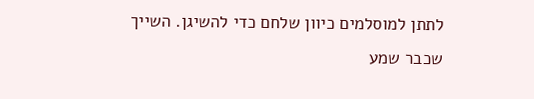לתתן למוסלמים כיוון שלחם כדי להשיגן. השייך שכבר שמע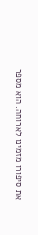את סיפורו מזמינו לארוחה. הוא מספר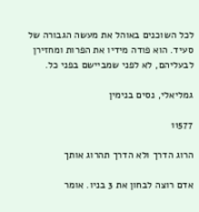לכל השוכנים באוהל את מעשה הגבורה של סעיד. הוא פודה מידיו את הפרות ומחזירן לבעליהם, לא לפני שמביישם בפני כל.

גמליאלי, נסים בנימין

11577

הרוג הדרך ולא הדרך תהרוג אותך

אדם רוצה לבחון את 3 בניו. אומר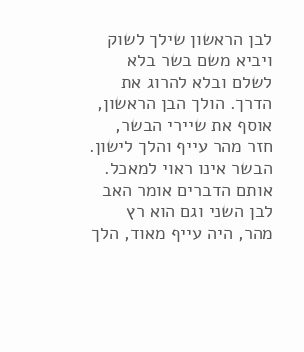לבן הראשון שילך לשוק ויביא משם בשר בלא לשלם ובלא להרוג את הדרך. הולך הבן הראשון, אוסף את שיירי הבשר, חזר מהר עייף והלך לישון. הבשר אינו ראוי למאכל. אותם הדברים אומר האב לבן השני וגם הוא רץ מהר, היה עייף מאוד, הלך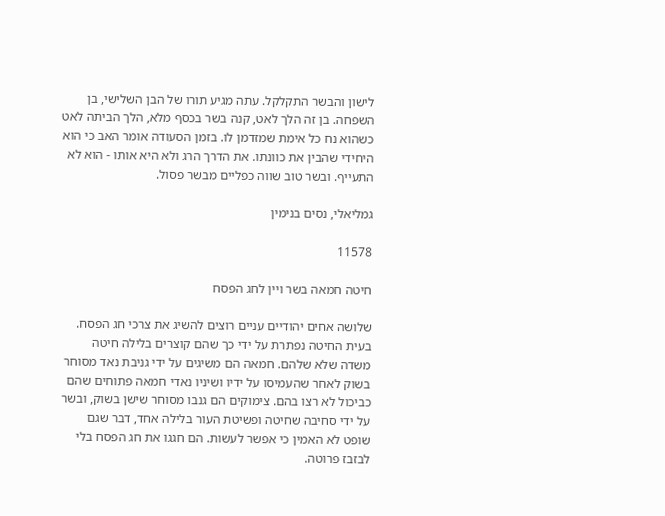לישון והבשר התקלקל. עתה מגיע תורו של הבן השלישי, בן השפחה. בן זה הלך לאט, קנה בשר בכסף מלא, הלך הביתה לאט כשהוא נח כל אימת שמזדמן לו. בזמן הסעודה אומר האב כי הוא היחידי שהבין את כוונתו. את הדרך הרג ולא היא אותו - הוא לא התעייף. ובשר טוב שווה כפליים מבשר פסול.

גמליאלי, נסים בנימין

11578

חיטה חמאה בשר ויין לחג הפסח

שלושה אחים יהודיים עניים רוצים להשיג את צרכי חג הפסח. בעית החיטה נפתרת על ידי כך שהם קוצרים בלילה חיטה משדה שלא שלהם. חמאה הם משיגים על ידי גניבת נאד מסוחר בשוק לאחר שהעמיסו על ידיו ושיניו נאדי חמאה פתוחים שהם כביכול לא רצו בהם. צימוקים הם גנבו מסוחר שישן בשוק, ובשר על ידי סחיבה שחיטה ופשיטת העור בלילה אחד, דבר שגם שופט לא האמין כי אפשר לעשות. הם חגגו את חג הפסח בלי לבזבז פרוטה.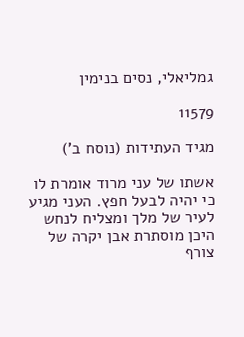גמליאלי, נסים בנימין

11579

מגיד העתידות (נוסח ב')

אשתו של עני מרוד אומרת לו כי יהיה לבעל חפץ. העני מגיע לעיר של מלך ומצליח לנחש היכן מוסתרת אבן יקרה של צורף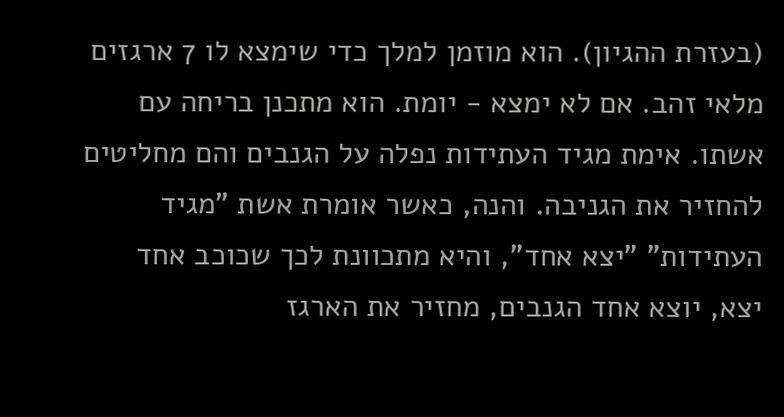(בעזרת ההגיון). הוא מוזמן למלך כדי שימצא לו 7 ארגזים מלאי זהב. אם לא ימצא - יומת. הוא מתכנן בריחה עם אשתו. אימת מגיד העתידות נפלה על הגנבים והם מחליטים להחזיר את הגניבה. והנה, כאשר אומרת אשת "מגיד העתידות" "יצא אחד", והיא מתכוונת לכך שכוכב אחד יצא, יוצא אחד הגנבים, מחזיר את הארגז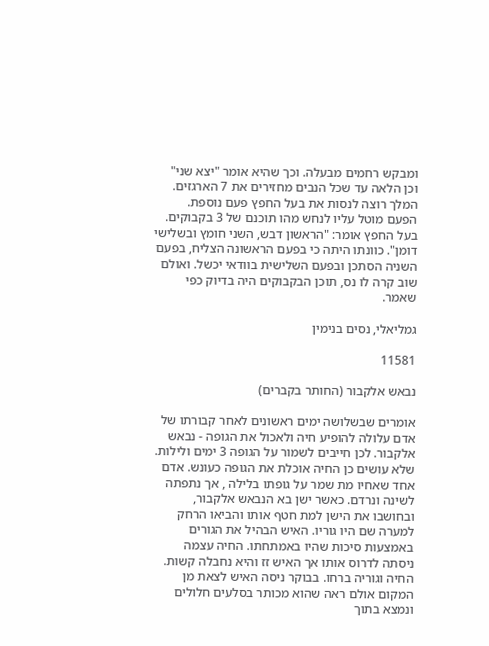ומבקש רחמים מבעלה. וכך שהיא אומר "יצא שני" וכן הלאה עד שכל הנבים מחזירים את 7 הארגזים. המלך רוצה לנסות את בעל החפץ פעם נוספת. הפעם מוטל עליו לנחש מהו תוכנם של 3 בקבוקים. בעל החפץ אומר: "הראשון דבש, השני חומץ ובשלישי דומן". כוונתו היתה כי בפעם הראשונה הצליח, בפעם השניה הסתכן ובפעם השלישית בוודאי יכשל. ואולם שוב קרה לו נס, תוכן הבקבוקים היה בדיוק כפי שאמר.

גמליאלי, נסים בנימין

11581

נבאש אלקבור (החותר בקברים)

אומרים שבשלושה ימים ראשונים לאחר קבורתו של אדם עלולה להופיע חיה ולאכול את הגופה - נבאש אלקבור. לכן חייבים לשמור על הגופה 3 ימים ולילות. שלא עושים כן החיה אוכלת את הגופה כעונש. אדם אחד שאחיו מת שמר על גופתו בלילה , אך נתפתה לשינה ונרדם. כאשר ישן בא הנבאש אלקבור, ובחושבו את הישן למת חטף אותו והביאו הרחק למערה שם היו גוריו. האיש הבהיל את הגורים באמצעות סיכות שהיו באמתחתו. החיה עצמה ניסתה לדרוס אותו אך האיש זז והיא נחבלה קשות. החיה וגוריה ברחו. בבוקר ניסה האיש לצאת מן המקום אולם ראה שהוא מכותר בסלעים חלולים ונמצא בתוך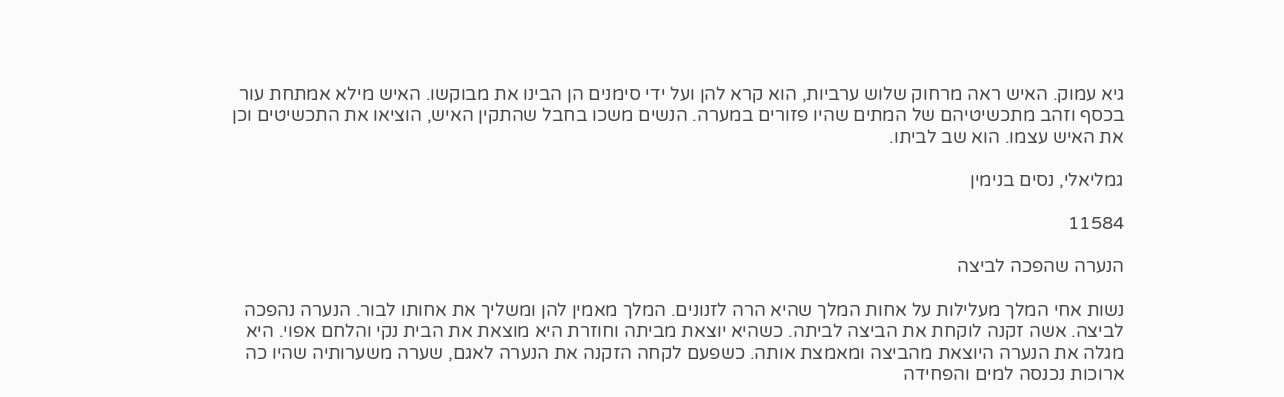גיא עמוק. האיש ראה מרחוק שלוש ערביות, הוא קרא להן ועל ידי סימנים הן הבינו את מבוקשו. האיש מילא אמתחת עור בכסף וזהב מתכשיטיהם של המתים שהיו פזורים במערה. הנשים משכו בחבל שהתקין האיש, הוציאו את התכשיטים וכן את האיש עצמו. הוא שב לביתו.

גמליאלי, נסים בנימין

11584

הנערה שהפכה לביצה

נשות אחי המלך מעלילות על אחות המלך שהיא הרה לזנונים. המלך מאמין להן ומשליך את אחותו לבור. הנערה נהפכה לביצה. אשה זקנה לוקחת את הביצה לביתה. כשהיא יוצאת מביתה וחוזרת היא מוצאת את הבית נקי והלחם אפוי. היא מגלה את הנערה היוצאת מהביצה ומאמצת אותה. כשפעם לקחה הזקנה את הנערה לאגם, שערה משערותיה שהיו כה ארוכות נכנסה למים והפחידה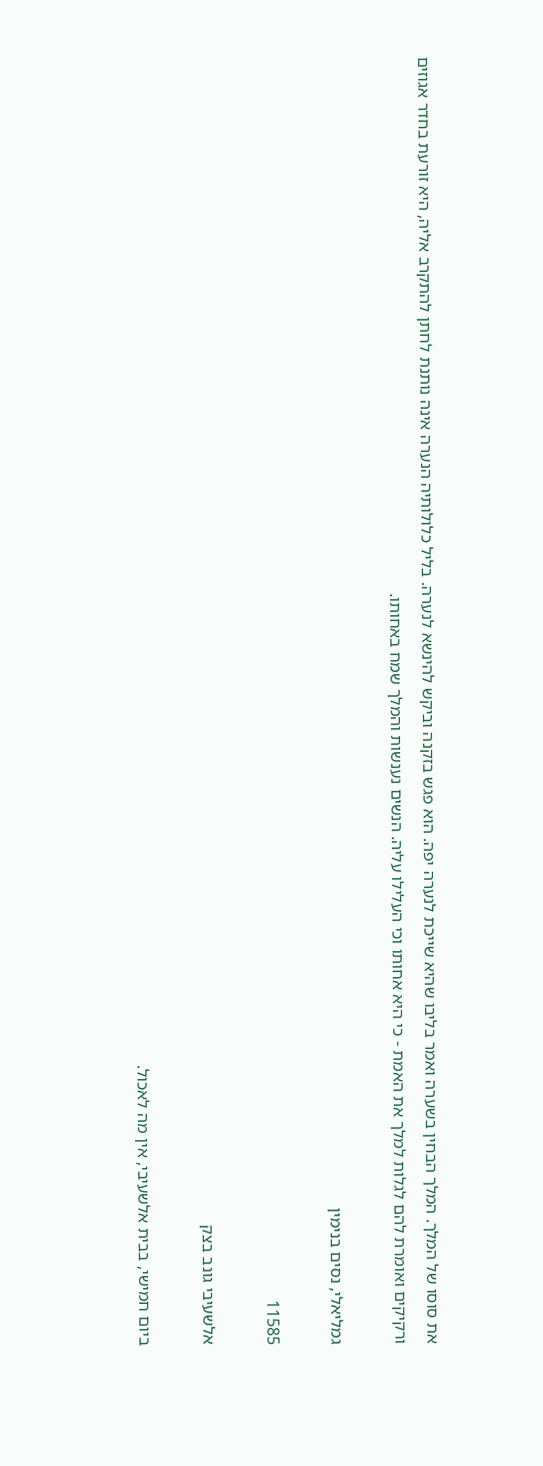את סוסו של המלך. המלך הבחין בשערה ואמר בליבו שהיא שייכת לנערה יפה. הוא פגש בזקנה וביקש להינשא לנערה. בליל כלולותיה הנערה אינה נותנת לחתן להתקרב אליה, היא זורעת בחדר אגוזים ורקיקים ואומרת להם לגלות למלך את האמת - כי היא אחותו וכי העלילו עליה. הנשים נענשות והמלך שמח באחותו.

גמליאלי, נסים בנימין

11585

אלשעיבי גונב בצק

ביום חמישי, בבית אלשעיבי, אין מה לאכול.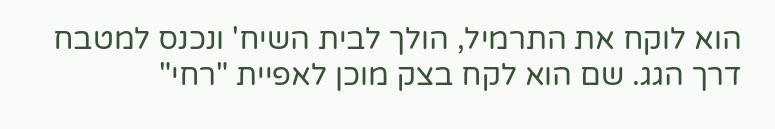הוא לוקח את התרמיל, הולך לבית השיח' ונכנס למטבח דרך הגג. שם הוא לקח בצק מוכן לאפיית "רחי"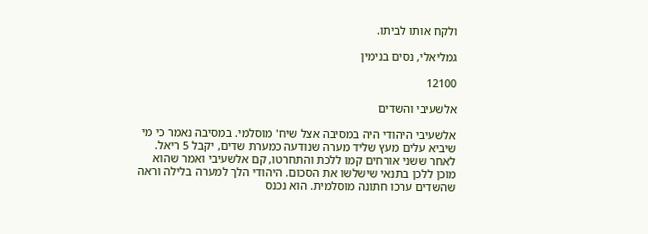ולקח אותו לביתו.

גמליאלי, נסים בנימין

12100

אלשעיבי והשדים

אלשעיבי היהודי היה במסיבה אצל שיח' מוסלמי. במסיבה נאמר כי מי שיביא עלים מעץ שליד מערה שנודעה כמערת שדים, יקבל 5 ריאל. לאחר ששני אורחים קמו ללכת והתחרטו, קם אלשעיבי ואמר שהוא מוכן ללכן בתנאי שישלשו את הסכום. היהודי הלך למערה בלילה וראה שהשדים ערכו חתונה מוסלמית. הוא נכנס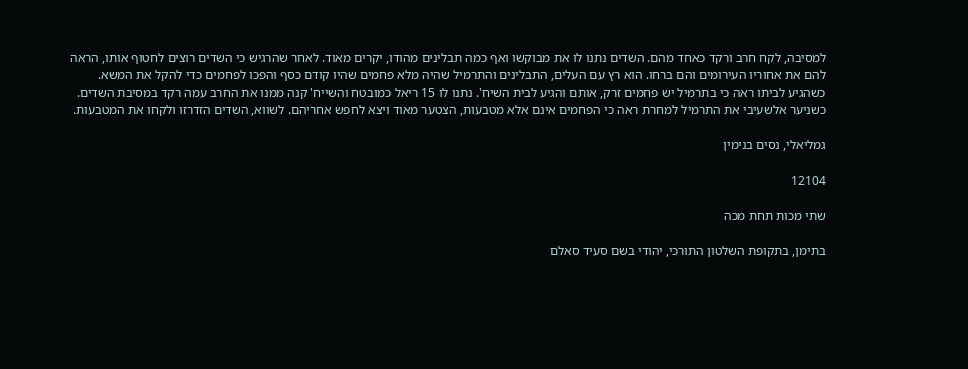למסיבה, לקח חרב ורקד כאחד מהם. השדים נתנו לו את מבוקשו ואף כמה תבלינים מהודו, יקרים מאוד. לאחר שהרגיש כי השדים רוצים לחטוף אותו, הראה להם את אחוריו העירומים והם ברחו. הוא רץ עם העלים, התבלינים והתרמיל שהיה מלא פחמים שהיו קודם כסף והפכו לפחמים כדי להקל את המשא. כשהגיע לביתו ראה כי בתרמיל יש פחמים זרק, אותם והגיע לבית השיח'. נתנו לו 15 ריאל כמובטח והשייח' קנה ממנו את החרב עמה רקד במסיבת השדים. כשניער אלשעיבי את התרמיל למחרת ראה כי הפחמים אינם אלא מטבעות, הצטער מאוד ויצא לחפש אחריהם. לשווא, השדים הזדרזו ולקחו את המטבעות.

גמליאלי, נסים בנימין

12104

שתי מכות תחת מכה

בתימן, בתקופת השלטון התורכי, יהודי בשם סעיד סאלם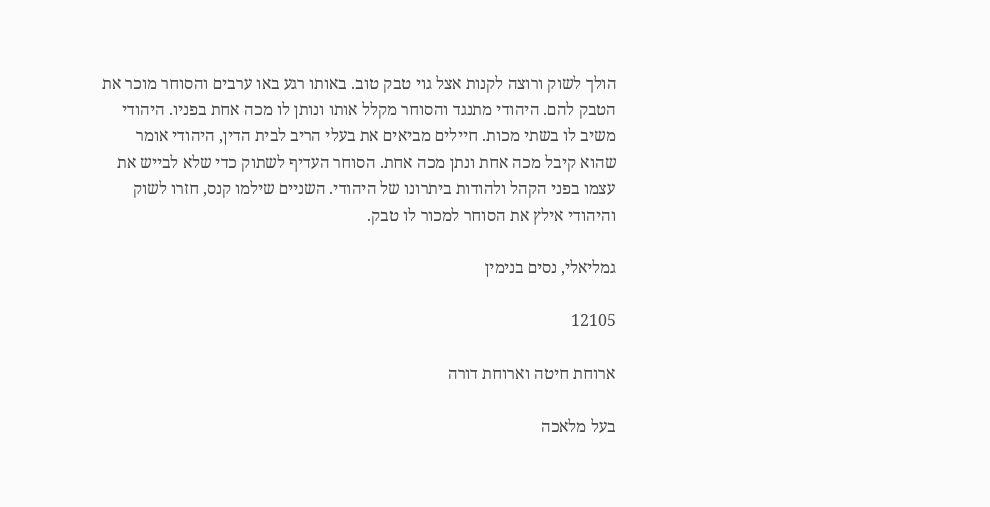הולך לשוק ורוצה לקנות אצל גוי טבק טוב. באותו רגע באו ערבים והסוחר מוכר את הטבק להם. היהודי מתנגד והסוחר מקלל אותו ונותן לו מכה אחת בפניו. היהודי משיב לו בשתי מכות. חיילים מביאים את בעלי הריב לבית הדין, היהודי אומר שהוא קיבל מכה אחת ונתן מכה אחת. הסוחר העדיף לשתוק כדי שלא לבייש את עצמו בפני הקהל ולהודות ביתרונו של היהודי. השניים שילמו קנס, חזרו לשוק והיהודי אילץ את הסוחר למכור לו טבק.

גמליאלי, נסים בנימין

12105

ארוחת חיטה וארוחת דורה

בעל מלאכה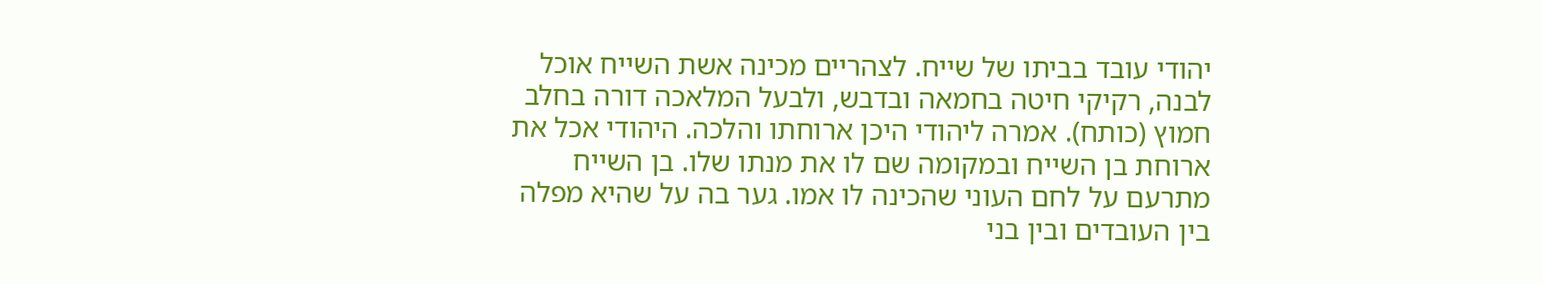יהודי עובד בביתו של שייח. לצהריים מכינה אשת השייח אוכל לבנה, רקיקי חיטה בחמאה ובדבש, ולבעל המלאכה דורה בחלב חמוץ (כותח). אמרה ליהודי היכן ארוחתו והלכה. היהודי אכל את ארוחת בן השייח ובמקומה שם לו את מנתו שלו. בן השייח מתרעם על לחם העוני שהכינה לו אמו. גער בה על שהיא מפלה בין העובדים ובין בני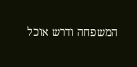המשפחה ודרש אוכל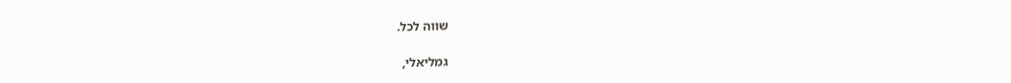שווה לכל.

גמליאלי,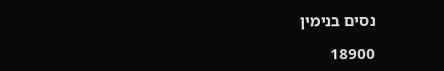נסים בנימין

18900